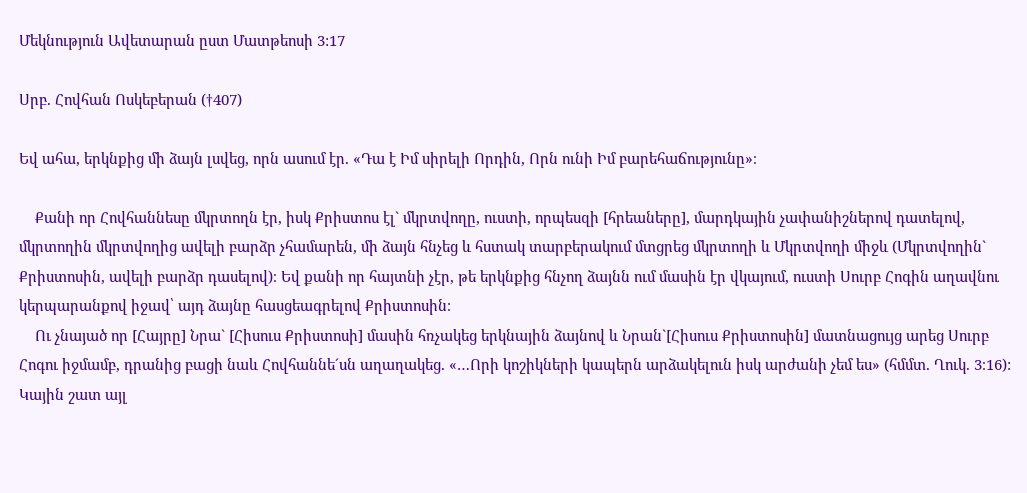Մեկնություն Ավետարան ըստ Մատթեոսի 3:17

Սրբ. Հովհան Ոսկեբերան (†407)

Եվ ահա, երկնքից մի ձայն լսվեց, որն ասում էր. «Դա է Իմ սիրելի Որդին, Որն ունի Իմ բարեհաճությունը»։

    Քանի որ Հովհաննեսը մկրտողն էր, իսկ Քրիստոս էլ` մկրտվողը, ուստի, որպեսզի [հրեաները], մարդկային չափանիշներով դատելով, մկրտողին մկրտվողից ավելի բարձր չհամարեն, մի ձայն հնչեց և հստակ տարբերակում մտցրեց մկրտողի և Մկրտվողի միջև (Մկրտվողին` Քրիստոսին, ավելի բարձր դասելով)։ Եվ քանի որ հայտնի չէր, թե երկնքից հնչող ձայնն ում մասին էր վկայում, ուստի Սուրբ Հոգին աղավնու կերպարանքով իջավ՝ այդ ձայնը հասցեագրելով Քրիստոսին։
    Ու չնայած որ [Հայրը] Նրա` [Հիսուս Քրիստոսի] մասին հռչակեց երկնային ձայնով և Նրան`[Հիսուս Քրիստոսին] մատնացույց արեց Սուրբ Հոգու իջմամբ, դրանից բացի նաև Հովհաննե´սն աղաղակեց. «…Որի կոշիկների կապերն արձակելուն իսկ արժանի չեմ ես» (հմմտ. Ղուկ. 3։16): Կային շատ այլ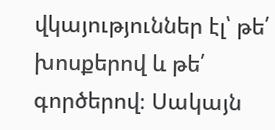վկայություններ էլ՝ թե՛ խոսքերով և թե՛ գործերով։ Սակայն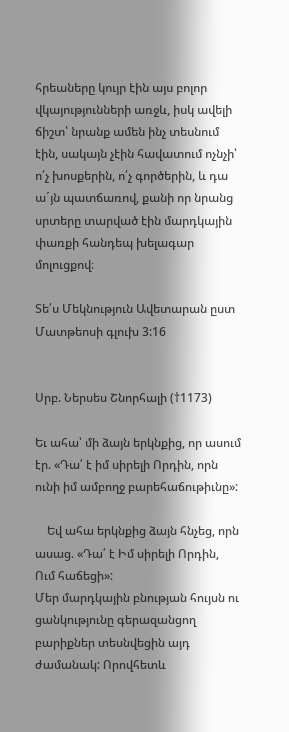հրեաները կույր էին այս բոլոր վկայությունների առջև, իսկ ավելի ճիշտ՝ նրանք ամեն ինչ տեսնում էին, սակայն չէին հավատում ոչնչի՝ ո՛չ խոսքերին, ո՛չ գործերին, և դա ա´յն պատճառով, քանի որ նրանց սրտերը տարված էին մարդկային փառքի հանդեպ խելագար մոլուցքով։

Տե՛ս Մեկնություն Ավետարան ըստ Մատթեոսի գլուխ 3:16


Սրբ. Ներսես Շնորհալի (†1173)

Եւ ահա՝ մի ձայն երկնքից, որ ասում էր. «Դա՛ է իմ սիրելի Որդին, որն ունի իմ ամբողջ բարեհաճութիւնը»:

    Եվ ահա երկնքից ձայն հնչեց, որն ասաց. «Դա՛ է Իմ սիրելի Որդին, Ում հաճեցի»:
Մեր մարդկային բնության հույսն ու ցանկությունը գերազանցող բարիքներ տեսնվեցին այդ ժամանակ: Որովհետև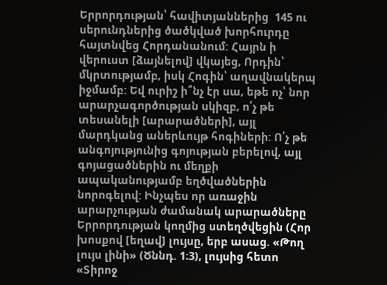Երրորդության՝ հավիտյաններից  145 ու սերունդներից ծածկված խորհուրդը հայտնվեց Հորդանանում: Հայրն ի վերուստ [ձայնելով] վկայեց, Որդին՝ մկրտությամբ, իսկ Հոգին՝ աղավնակերպ իջմամբ: Եվ ուրիշ ի՞նչ էր սա, եթե ոչ՝ նոր արարչագործության սկիզբ, ո՛չ թե տեսանելի [արարածների], այլ մարդկանց աներևույթ հոգիների: Ո՛չ թե անգոյությունից գոյության բերելով, այլ գոյացածներին ու մեղքի ապականությամբ եղծվածներին նորոգելով: Ինչպես որ առաջին արարչության ժամանակ արարածները Երրորդության կողմից ստեղծվեցին (Հոր խոսքով [եղավ] լույսը, երբ ասաց. «Թող լույս լինի» (Ծննդ. 1։3), լույսից հետո «Տիրոջ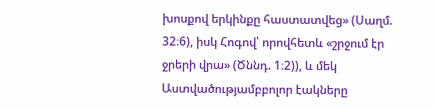խոսքով երկինքը հաստատվեց» (Սաղմ. 32։6), իսկ Հոգով՝ որովհետև «շրջում էր ջրերի վրա» (Ծննդ. 1։2)), և մեկ Աստվածությամբբոլոր էակները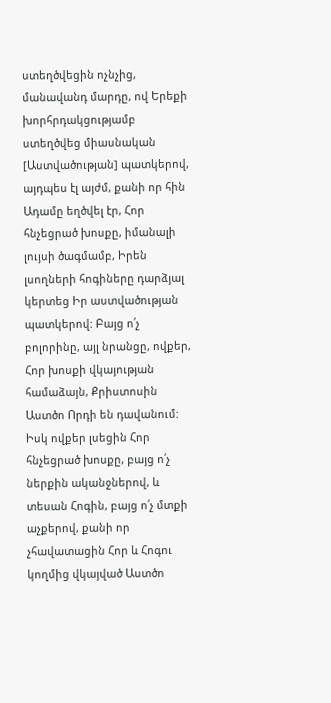ստեղծվեցին ոչնչից, մանավանդ մարդը, ով Երեքի խորհրդակցությամբ ստեղծվեց միասնական [Աստվածության] պատկերով, այդպես էլ այժմ, քանի որ հին Ադամը եղծվել էր, Հոր հնչեցրած խոսքը, իմանալի լույսի ծագմամբ, Իրեն լսողների հոգիները դարձյալ կերտեց Իր աստվածության պատկերով: Բայց ո՛չ բոլորինը, այլ նրանցը, ովքեր, Հոր խոսքի վկայության համաձայն, Քրիստոսին Աստծո Որդի են դավանում: Իսկ ովքեր լսեցին Հոր հնչեցրած խոսքը, բայց ո՛չ ներքին ականջներով, և տեսան Հոգին, բայց ո՛չ մտքի աչքերով, քանի որ չհավատացին Հոր և Հոգու կողմից վկայված Աստծո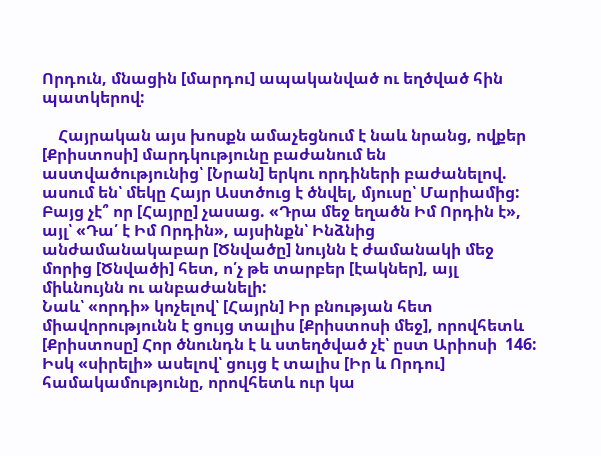Որդուն, մնացին [մարդու] ապականված ու եղծված հին պատկերով:

    Հայրական այս խոսքն ամաչեցնում է նաև նրանց, ովքեր [Քրիստոսի] մարդկությունը բաժանում են աստվածությունից՝ [Նրան] երկու որդիների բաժանելով. ասում են՝ մեկը Հայր Աստծուց է ծնվել, մյուսը՝ Մարիամից: Բայց չէ՞ որ [Հայրը] չասաց. «Դրա մեջ եղածն Իմ Որդին է», այլ՝ «Դա՛ է Իմ Որդին», այսինքն՝ Ինձնից անժամանակաբար [Ծնվածը] նույնն է ժամանակի մեջ մորից [Ծնվածի] հետ, ո՛չ թե տարբեր [էակներ], այլ միևնույնն ու անբաժանելի:
Նաև՝ «որդի» կոչելով՝ [Հայրն] Իր բնության հետ միավորությունն է ցույց տալիս [Քրիստոսի մեջ], որովհետև [Քրիստոսը] Հոր ծնունդն է և ստեղծված չէ՝ ըստ Արիոսի  146: Իսկ «սիրելի» ասելով՝ ցույց է տալիս [Իր և Որդու] համակամությունը, որովհետև ուր կա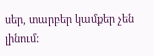սեր, տարբեր կամքեր չեն լինում: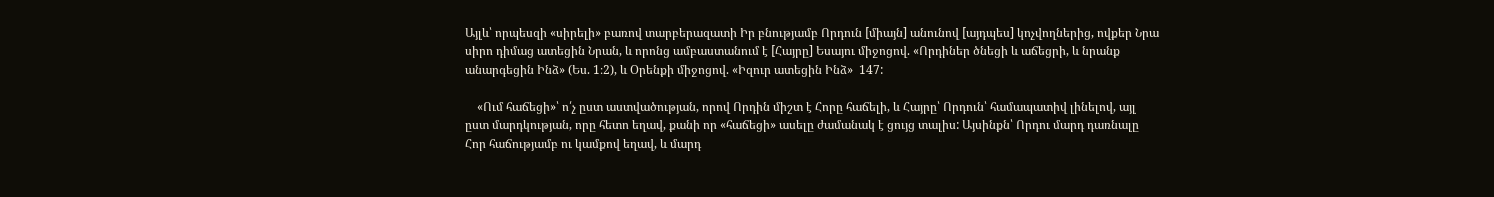Այլև՝ որպեսզի «սիրելի» բառով տարբերազատի Իր բնությամբ Որդուն [միայն] անունով [այդպես] կոչվողներից, ովքեր Նրա սիրո դիմաց ատեցին Նրան, և որոնց ամբաստանում է [Հայրը] Եսայու միջոցով. «Որդիներ ծնեցի և աճեցրի, և նրանք անարգեցին Ինձ» (Ես. 1։2), և Օրենքի միջոցով. «Իզուր ատեցին Ինձ»  147:

    «Ում հաճեցի»՝ ո՛չ ըստ աստվածության, որով Որդին միշտ է Հորը հաճելի, և Հայրը՝ Որդուն՝ համապատիվ լինելով, այլ ըստ մարդկության, որը հետո եղավ, քանի որ «հաճեցի» ասելը ժամանակ է ցույց տալիս: Այսինքն՝ Որդու մարդ դառնալը Հոր հաճությամբ ու կամքով եղավ, և մարդ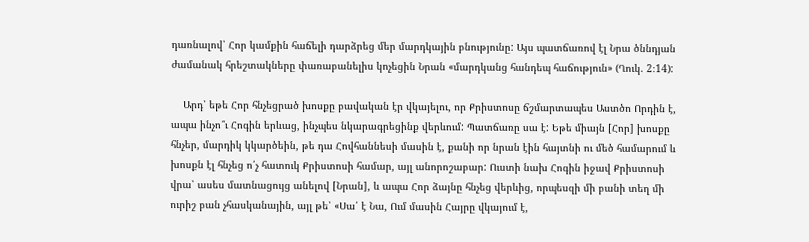դառնալով՝ Հոր կամքին հաճելի դարձրեց մեր մարդկային բնությունը: Այս պատճառով էլ Նրա ծննդյան ժամանակ հրեշտակները փառաբանելիս կոչեցին Նրան «մարդկանց հանդեպ հաճություն» (Ղուկ. 2։14):

    Արդ՝ եթե Հոր հնչեցրած խոսքը բավական էր վկայելու, որ Քրիստոսը ճշմարտապես Աստծո Որդին է, ապա ինչո՞ւ Հոգին երևաց, ինչպես նկարագրեցինք վերևում: Պատճառը սա է: Եթե միայն [Հոր] խոսքը հնչեր, մարդիկ կկարծեին, թե դա Հովհաննեսի մասին է, քանի որ նրան էին հայտնի ու մեծ համարում և խոսքն էլ հնչեց ո՛չ հատուկ Քրիստոսի համար, այլ անորոշաբար: Ուստի նախ Հոգին իջավ Քրիստոսի վրա՝ ասես մատնացույց անելով [Նրան], և ապա Հոր ձայնը հնչեց վերևից, որպեսզի մի բանի տեղ մի ուրիշ բան չհասկանային, այլ թե՝ «Սա՛ է Նա, Ում մասին Հայրը վկայում է,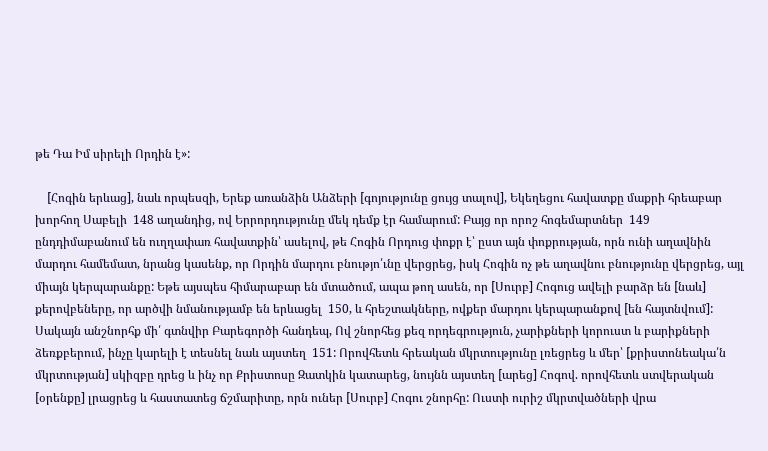թե Դա Իմ սիրելի Որդին է»:

    [Հոգին երևաց], նաև որպեսզի, Երեք առանձին Անձերի [գոյությունը ցույց տալով], Եկեղեցու հավատքը մաքրի հրեաբար խորհող Սաբելի  148 աղանդից, ով Երրորդությունը մեկ դեմք էր համարում: Բայց որ որոշ հոգեմարտներ  149 ընդդիմաբանում են ուղղափառ հավատքին՝ ասելով, թե Հոգին Որդուց փոքր է՝ ըստ այն փոքրության, որն ունի աղավնին մարդու համեմատ, նրանց կասենք, որ Որդին մարդու բնությո՛ւնը վերցրեց, իսկ Հոգին ոչ թե աղավնու բնությունը վերցրեց, այլ միայն կերպարանքը: Եթե այսպես հիմարաբար են մտածում, ապա թող ասեն, որ [Սուրբ] Հոգուց ավելի բարձր են [նաև] քերովբեները, որ արծվի նմանությամբ են երևացել  150, և հրեշտակները, ովքեր մարդու կերպարանքով [են հայտնվում]: Սակայն անշնորհք մի՛ գտնվիր Բարեգործի հանդեպ, Ով շնորհեց քեզ որդեգրություն, չարիքների կորուստ և բարիքների ձեռքբերում, ինչը կարելի է տեսնել նաև այստեղ  151: Որովհետև հրեական մկրտությունը լռեցրեց և մեր՝ [քրիստոնեակա՛ն մկրտության] սկիզբը դրեց և ինչ որ Քրիստոսը Զատկին կատարեց, նույնն այստեղ [արեց] Հոգով. որովհետև ստվերական [օրենքը] լրացրեց և հաստատեց ճշմարիտը, որն ուներ [Սուրբ] Հոգու շնորհը: Ուստի ուրիշ մկրտվածների վրա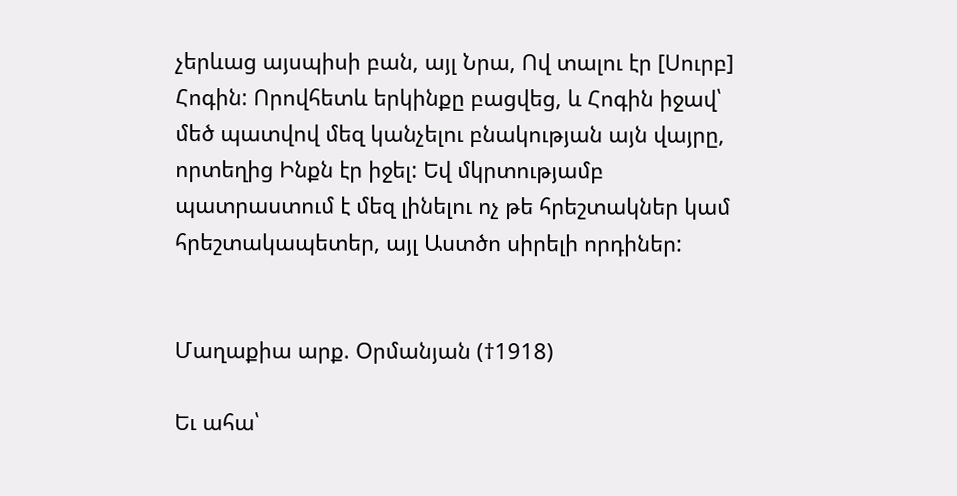չերևաց այսպիսի բան, այլ Նրա, Ով տալու էր [Սուրբ] Հոգին: Որովհետև երկինքը բացվեց, և Հոգին իջավ՝ մեծ պատվով մեզ կանչելու բնակության այն վայրը, որտեղից Ինքն էր իջել: Եվ մկրտությամբ պատրաստում է մեզ լինելու ոչ թե հրեշտակներ կամ հրեշտակապետեր, այլ Աստծո սիրելի որդիներ:


Մաղաքիա արք. Օրմանյան (†1918)

Եւ ահա՝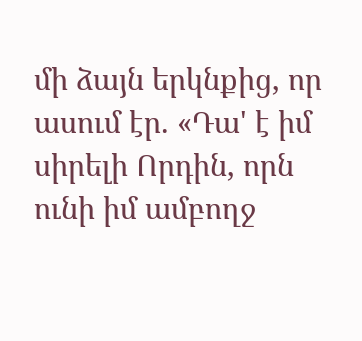մի ձայն երկնքից, որ ասում էր. «Դա' է իմ սիրելի Որդին, որն ունի իմ ամբողջ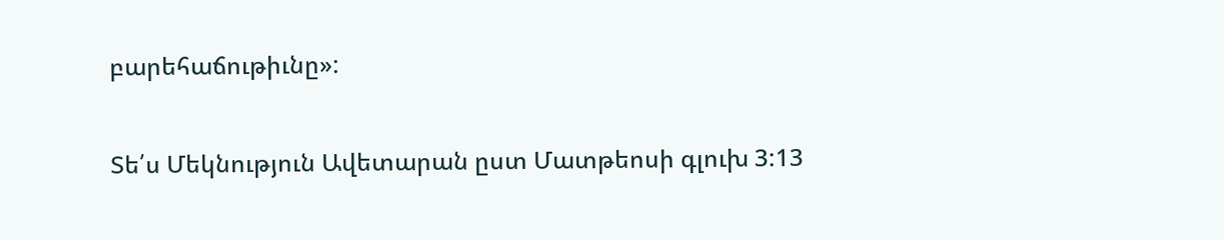բարեհաճութիւնը»:

Տե՛ս Մեկնություն Ավետարան ըստ Մատթեոսի գլուխ 3:13